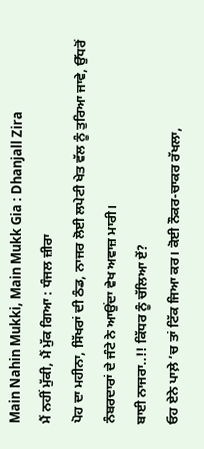Main Nahin Mukki, Main Mukk Gia : Dhanjall Zira
ਮੈਂ ਨਹੀਂ ਮੁੱਕੀ, ਮੈਂ ਮੁੱਕ ਗਿਆ : ਧੰਜਲ ਜ਼ੀਰਾ
ਪੋਹ ਦਾ ਮਹੀਨਾ, ਸਿੱਖਰਾਂ ਦੀ ਠੰਡ, ਨਾਜਰ ਲੋਈ ਲਪੇਟੀ ਖੇਤ ਵੱਲ ਨੂੰ ਤੁਰਿਆ ਜਾਵੇ, ਉੱਧਰੋਂ
ਨੰਬਰਦਾਰਾਂ ਦੇ ਜੰਟੇ ਨੇ ਆਉਂਦਾ ਵੇਖ ਅਵਾਜ਼ ਮਾਰੀ।
ਬਾਈ ਨਾਜਰਾ..!! ਕਿੱਧਰ ਨੂੰ ਚੱਲਿਆ ਏਂ?
ਓਹ ਏਨੇ ਪਾਲ਼ੇ ’ਚ ਤਾਂ ਟਿੱਕ ਜਿਆ ਕਰ। ਕੋਈ ਨੌਕਰ-ਚਾਕਰ ਰੱਖਲਾ,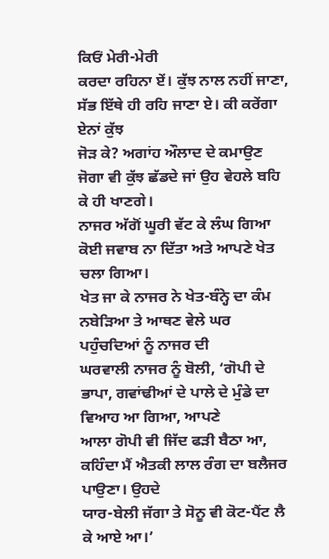ਕਿਓਂ ਮੇਰੀ-ਮੇਰੀ
ਕਰਦਾ ਰਹਿਨਾ ਏਂ। ਕੁੱਝ ਨਾਲ ਨਹੀਂ ਜਾਣਾ, ਸੱਭ ਇੱਥੇ ਹੀ ਰਹਿ ਜਾਣਾ ਏ। ਕੀ ਕਰੇਂਗਾ ਏਨਾਂ ਕੁੱਝ
ਜੋੜ ਕੇ? ਅਗਾਂਹ ਔਲਾਦ ਦੇ ਕਮਾਉਣ ਜੋਗਾ ਵੀ ਕੁੱਝ ਛੱਡਦੇ ਜਾਂ ਉਹ ਵੇਹਲੇ ਬਹਿ ਕੇ ਹੀ ਖਾਣਗੇ।
ਨਾਜਰ ਅੱਗੋਂ ਘੂਰੀ ਵੱਟ ਕੇ ਲੰਘ ਗਿਆ ਕੋਈ ਜਵਾਬ ਨਾ ਦਿੱਤਾ ਅਤੇ ਆਪਣੇ ਖੇਤ ਚਲਾ ਗਿਆ।
ਖੇਤ ਜਾ ਕੇ ਨਾਜਰ ਨੇ ਖੇਤ-ਬੰਨ੍ਹੇ ਦਾ ਕੰਮ ਨਬੇੜਿਆ ਤੇ ਆਥਣ ਵੇਲੇ ਘਰ ਪਹੁੰਚਦਿਆਂ ਨੂੰ ਨਾਜਰ ਦੀ
ਘਰਵਾਲੀ ਨਾਜਰ ਨੂੰ ਬੋਲੀ, ‘ਗੋਪੀ ਦੇ ਭਾਪਾ, ਗਵਾਂਢੀਆਂ ਦੇ ਪਾਲੇ ਦੇ ਮੁੰਡੇ ਦਾ ਵਿਆਹ ਆ ਗਿਆ, ਆਪਣੇ
ਆਲਾ ਗੋਪੀ ਵੀ ਜਿੱਦ ਫੜੀ ਬੈਠਾ ਆ, ਕਹਿੰਦਾ ਮੈਂ ਐਤਕੀ ਲਾਲ ਰੰਗ ਦਾ ਬਲੈਜਰ ਪਾਉਣਾ। ਉਹਦੇ
ਯਾਰ-ਬੇਲੀ ਜੱਗਾ ਤੇ ਸੋਨੂ ਵੀ ਕੋਟ-ਪੈਂਟ ਲੈ ਕੇ ਆਏ ਆ।’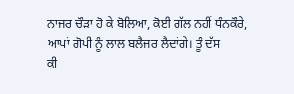ਨਾਜਰ ਚੌੜਾ ਹੋ ਕੇ ਬੋਲਿਆ, ਕੋਈ ਗੱਲ ਨਹੀਂ ਧੰਨਕੌਰੇ, ਆਪਾਂ ਗੋਪੀ ਨੂੰ ਲਾਲ ਬਲੈਜਰ ਲੈਦਾਂਗੇ। ਤੂੰ ਦੱਸ
ਕੀ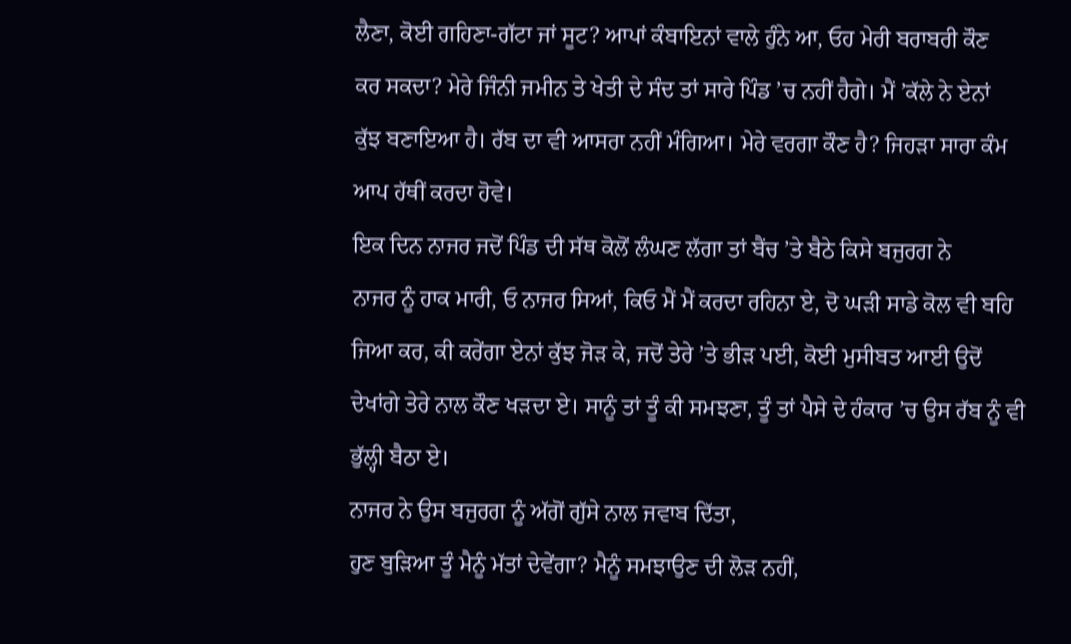ਲੈਣਾ, ਕੋਈ ਗਹਿਣਾ-ਗੱਟਾ ਜਾਂ ਸੂਟ? ਆਪਾਂ ਕੰਬਾਇਨਾਂ ਵਾਲੇ ਹੁੰਨੇ ਆ, ਓਹ ਮੇਰੀ ਬਰਾਬਰੀ ਕੌਣ
ਕਰ ਸਕਦਾ? ਮੇਰੇ ਜਿੰਨੀ ਜਮੀਨ ਤੇ ਖੇਤੀ ਦੇ ਸੰਦ ਤਾਂ ਸਾਰੇ ਪਿੰਡ ’ਚ ਨਹੀਂ ਹੈਗੇ। ਮੈਂ ’ਕੱਲੇ ਨੇ ਏਨਾਂ
ਕੁੱਝ ਬਣਾਇਆ ਹੈ। ਰੱਬ ਦਾ ਵੀ ਆਸਰਾ ਨਹੀਂ ਮੰਗਿਆ। ਮੇਰੇ ਵਰਗਾ ਕੌਣ ਹੈ? ਜਿਹੜਾ ਸਾਰਾ ਕੰਮ
ਆਪ ਹੱਥੀਂ ਕਰਦਾ ਹੋਵੇ।
ਇਕ ਦਿਨ ਨਾਜਰ ਜਦੋਂ ਪਿੰਡ ਦੀ ਸੱਥ ਕੋਲੋਂ ਲੰਘਣ ਲੱਗਾ ਤਾਂ ਬੈਂਚ ’ਤੇ ਬੈਠੇ ਕਿਸੇ ਬਜੁਰਗ ਨੇ
ਨਾਜਰ ਨੂੰ ਹਾਕ ਮਾਰੀ, ਓ ਨਾਜਰ ਸਿਆਂ, ਕਿਓ ਮੈਂ ਮੈਂ ਕਰਦਾ ਰਹਿਨਾ ਏ, ਦੋ ਘੜੀ ਸਾਡੇ ਕੋਲ ਵੀ ਬਹਿ
ਜਿਆ ਕਰ, ਕੀ ਕਰੇਂਗਾ ਏਨਾਂ ਕੁੱਝ ਜੋੜ ਕੇ, ਜਦੋਂ ਤੇਰੇ ’ਤੇ ਭੀੜ ਪਈ, ਕੋਈ ਮੁਸੀਬਤ ਆਈ ਉਦੋਂ
ਦੇਖਾਂਗੇ ਤੇਰੇ ਨਾਲ ਕੌਣ ਖੜਦਾ ਏ। ਸਾਨੂੰ ਤਾਂ ਤੂੰ ਕੀ ਸਮਝਣਾ, ਤੂੰ ਤਾਂ ਪੈਸੇ ਦੇ ਹੰਕਾਰ ’ਚ ਉਸ ਰੱਬ ਨੂੰ ਵੀ
ਭੁੱਲ੍ਹੀ ਬੈਠਾ ਏ।
ਨਾਜਰ ਨੇ ਉਸ ਬਜੁਰਗ ਨੂੰ ਅੱਗੋਂ ਗੁੱਸੇ ਨਾਲ ਜਵਾਬ ਦਿੱਤਾ,
ਹੁਣ ਬੁੜਿਆ ਤੂੰ ਮੈਨੂੰ ਮੱਤਾਂ ਦੇਵੇਂਗਾ? ਮੈਨੂੰ ਸਮਝਾਉਣ ਦੀ ਲੋੜ ਨਹੀਂ,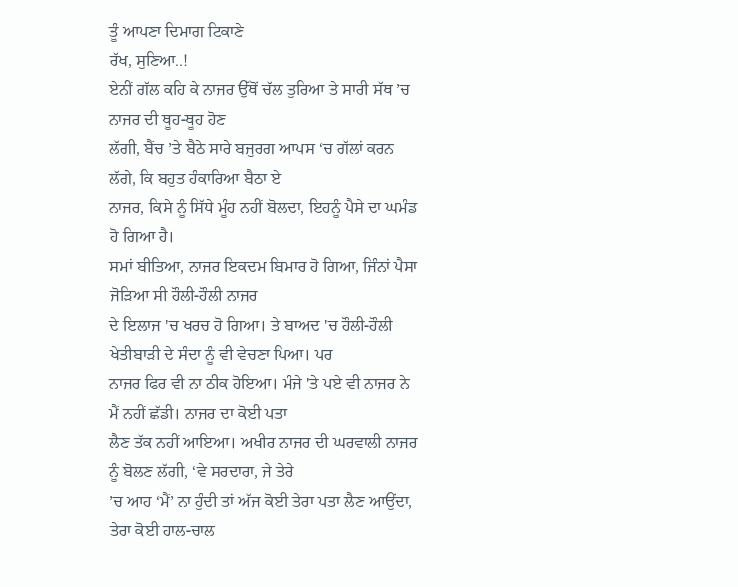ਤੂੰ ਆਪਣਾ ਦਿਮਾਗ ਟਿਕਾਣੇ
ਰੱਖ, ਸੁਣਿਆ..!
ਏਨੀਂ ਗੱਲ ਕਹਿ ਕੇ ਨਾਜਰ ਉੱਥੋਂ ਚੱਲ ਤੁਰਿਆ ਤੇ ਸਾਰੀ ਸੱਥ ’ਚ ਨਾਜਰ ਦੀ ਥੂਹ-ਥੂਹ ਹੋਣ
ਲੱਗੀ, ਬੈਂਚ ’ਤੇ ਬੈਠੇ ਸਾਰੇ ਬਜੁਰਗ ਆਪਸ ‘ਚ ਗੱਲਾਂ ਕਰਨ ਲੱਗੇ, ਕਿ ਬਹੁਤ ਹੰਕਾਰਿਆ ਬੈਠਾ ਏ
ਨਾਜਰ, ਕਿਸੇ ਨੂੰ ਸਿੱਧੇ ਮੂੰਹ ਨਹੀਂ ਬੋਲਦਾ, ਇਹਨੂੰ ਪੈਸੇ ਦਾ ਘਮੰਡ ਹੋ ਗਿਆ ਹੈ।
ਸਮਾਂ ਬੀਤਿਆ, ਨਾਜਰ ਇਕਦਮ ਬਿਮਾਰ ਹੋ ਗਿਆ, ਜਿੰਨਾਂ ਪੈਸਾ ਜੋੜਿਆ ਸੀ ਹੌਲੀ-ਹੌਲੀ ਨਾਜਰ
ਦੇ ਇਲਾਜ 'ਚ ਖਰਚ ਹੋ ਗਿਆ। ਤੇ ਬਾਅਦ 'ਚ ਹੌਲੀ-ਹੌਲੀ ਖੇਤੀਬਾੜੀ ਦੇ ਸੰਦਾ ਨੂੰ ਵੀ ਵੇਚਣਾ ਪਿਆ। ਪਰ
ਨਾਜਰ ਫਿਰ ਵੀ ਨਾ ਠੀਕ ਹੋਇਆ। ਮੰਜੇ 'ਤੇ ਪਏ ਵੀ ਨਾਜਰ ਨੇ ਮੈਂ ਨਹੀਂ ਛੱਡੀ। ਨਾਜਰ ਦਾ ਕੋਈ ਪਤਾ
ਲੈਣ ਤੱਕ ਨਹੀਂ ਆਇਆ। ਅਖੀਰ ਨਾਜਰ ਦੀ ਘਰਵਾਲੀ ਨਾਜਰ ਨੂੰ ਬੋਲਣ ਲੱਗੀ, ‘ਵੇ ਸਰਦਾਰਾ, ਜੇ ਤੇਰੇ
’ਚ ਆਹ ‘ਮੈਂ’ ਨਾ ਹੁੰਦੀ ਤਾਂ ਅੱਜ ਕੋਈ ਤੇਰਾ ਪਤਾ ਲੈਣ ਆਉਂਦਾ, ਤੇਰਾ ਕੋਈ ਹਾਲ-ਚਾਲ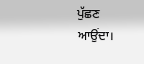ਪੁੱਛਣ
ਆਉਂਦਾ।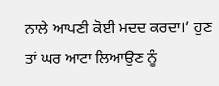ਨਾਲੇ ਆਪਣੀ ਕੋਈ ਮਦਦ ਕਰਦਾ।’ ਹੁਣ ਤਾਂ ਘਰ ਆਟਾ ਲਿਆਉਣ ਨੂੰ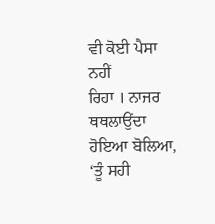ਵੀ ਕੋਈ ਪੈਸਾ ਨਹੀਂ
ਰਿਹਾ । ਨਾਜਰ ਥਥਲਾਉਂਦਾ ਹੋਇਆ ਬੋਲਿਆ, ‘ਤੂੰ ਸਹੀ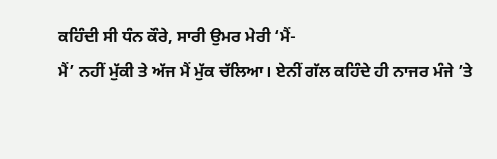ਕਹਿੰਦੀ ਸੀ ਧੰਨ ਕੌਰੇ, ਸਾਰੀ ਉਮਰ ਮੇਰੀ ‘ਮੈਂ-
ਮੈਂ’ ਨਹੀਂ ਮੁੱਕੀ ਤੇ ਅੱਜ ਮੈਂ ਮੁੱਕ ਚੱਲਿਆ। ਏਨੀਂ ਗੱਲ ਕਹਿੰਦੇ ਹੀ ਨਾਜਰ ਮੰਜੇ ’ਤੇ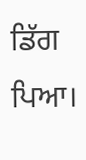ਡਿੱਗ ਪਿਆ।